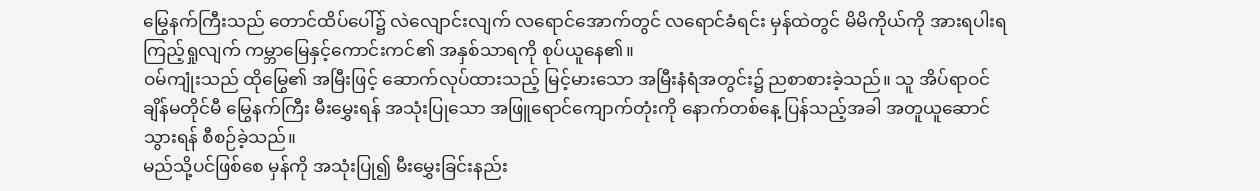မြွေနက်ကြီးသည် တောင်ထိပ်ပေါ်၌ လဲလျောင်းလျက် လရောင်အောက်တွင် လရောင်ခံရင်း မှန်ထဲတွင် မိမိကိုယ်ကို အားရပါးရ ကြည့်ရှုလျက် ကမ္ဘာမြေနှင့်ကောင်းကင်၏ အနှစ်သာရကို စုပ်ယူနေ၏။
ဝမ်ကျုံးသည် ထိုမြွေ၏ အမြီးဖြင့် ဆောက်လုပ်ထားသည့် မြင့်မားသော အမြီးနံရံအတွင်း၌ ညစာစားခဲ့သည်။ သူ အိပ်ရာဝင်ချိန်မတိုင်မီ မြွေနက်ကြီး မီးမွှေးရန် အသုံးပြုသော အဖြူရောင်ကျောက်တုံးကို နောက်တစ်နေ့ ပြန်သည့်အခါ အတူယူဆောင်သွားရန် စီစဉ်ခဲ့သည်။
မည်သို့ပင်ဖြစ်စေ မှန်ကို အသုံးပြု၍ မီးမွှေးခြင်းနည်း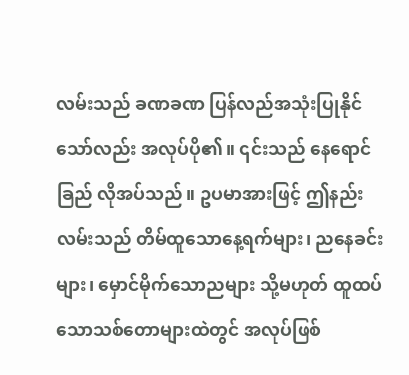လမ်းသည် ခဏခဏ ပြန်လည်အသုံးပြုနိုင်သော်လည်း အလုပ်ပို၏။ ၎င်းသည် နေရောင်ခြည် လိုအပ်သည်။ ဥပမာအားဖြင့် ဤနည်းလမ်းသည် တိမ်ထူသောနေ့ရက်များ၊ ညနေခင်းများ၊ မှောင်မိုက်သောညများ သို့မဟုတ် ထူထပ်သောသစ်တောများထဲတွင် အလုပ်ဖြစ်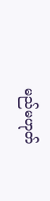မည်မဟုတ်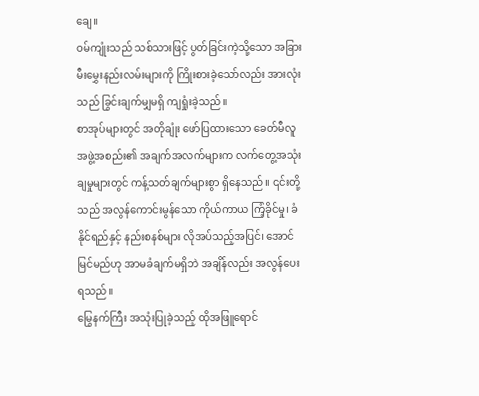ချေ။
ဝမ်ကျုံးသည် သစ်သားဖြင့် ပွတ်ခြင်းကဲ့သို့သော အခြားမီးမွှေးနည်းလမ်းများကို ကြိုးစားခဲ့သော်လည်း အားလုံးသည် ခြွင်းချက်မျှမရှိ ကျရှုံးခဲ့သည်။
စာအုပ်များတွင် အတိုချုံး ဖော်ပြထားသော ခေတ်မီလူအဖွဲ့အစည်း၏ အချက်အလက်များက လက်တွေ့အသုံးချမှုများတွင် ကန့်သတ်ချက်များစွာ ရှိနေသည်။ ၎င်းတို့သည် အလွန်ကောင်းမွန်သော ကိုယ်ကာယ ကြံ့ခိုင်မှု၊ ခံနိုင်ရည်နှင့် နည်းစနစ်များ လိုအပ်သည့်အပြင်၊ အောင်မြင်မည်ဟု အာမခံချက်မရှိဘဲ အချိန်လည်း အလွန်ပေးရသည်။
မြွေနက်ကြီး အသုံးပြုခဲ့သည့် ထိုအဖြူရောင်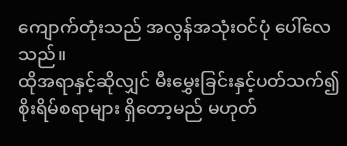ကျောက်တုံးသည် အလွန်အသုံးဝင်ပုံ ပေါ်လေသည်။
ထိုအရာနှင့်ဆိုလျှင် မီးမွှေးခြင်းနှင့်ပတ်သက်၍ စိုးရိမ်စရာများ ရှိတော့မည် မဟုတ်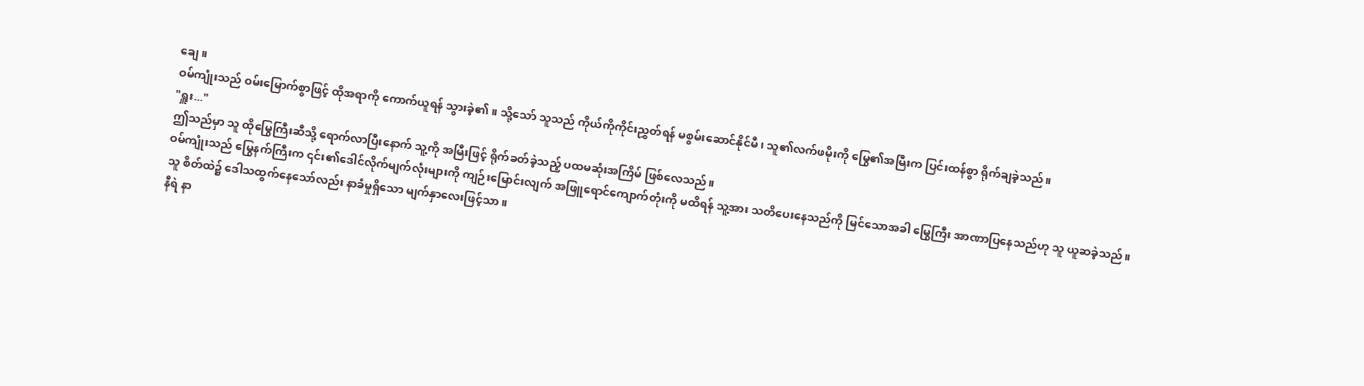ချေ။
ဝမ်ကျုံးသည် ဝမ်းမြောက်စွာဖြင့် ထိုအရာကို ကောက်ယူရန် သွားခဲ့၏။ သို့သော် သူသည် ကိုယ်ကိုကိုင်းညွှတ်ရန် မစွမ်းဆောင်နိုင်မီ၊ သူ၏လက်ဖမိုးကို မြွေ၏အမြီးက ပြင်းထန်စွာ ရိုက်ချခဲ့သည်။
"ရှူး..."
ဤသည်မှာ သူ ထိုမြွေကြီးဆီသို့ ရောက်လာပြီးနောက် သူ့ကို အမြီးဖြင့် ရိုက်ခတ်ခဲ့သည့် ပထမဆုံးအကြိမ် ဖြစ်လေသည်။
ဝမ်ကျုံးသည် မြွေနက်ကြီးက ၎င်း၏ဒေါင်လိုက်မျက်လုံးများကို ကျဉ်းမြောင်းလျက် အဖြူရောင်ကျောက်တုံးကို မထိရန် သူ့အား သတိပေးနေသည်ကို မြင်သောအခါ မြွေကြီး အာဏာပြနေသည်ဟု သူ ယူဆခဲ့သည်။
သူ စိတ်ထဲ၌ ဒေါသထွက်နေသော်လည်း နာခံမှုရှိသော မျက်နှာလေးဖြင့်သာ။
နီရဲ နာ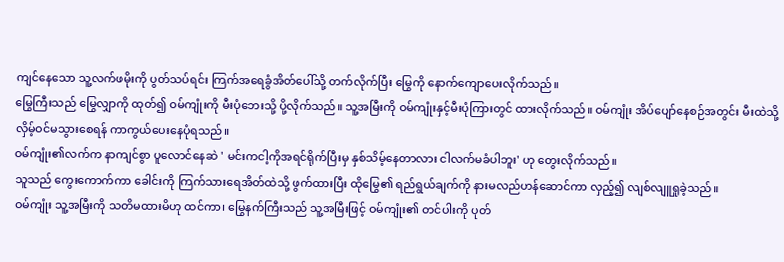ကျင်နေသော သူ့လက်ဖမိုးကို ပွတ်သပ်ရင်း ကြက်အရေခွံအိတ်ပေါ်သို့ တက်လိုက်ပြီး မြွေကို နောက်ကျောပေးလိုက်သည်။
မြွေကြီးသည် မြွေလျှာကို ထုတ်၍ ဝမ်ကျုံးကို မီးပုံဘေးသို့ ပို့လိုက်သည်။ သူ့အမြီးကို ဝမ်ကျုံးနှင့်မီးပုံကြားတွင် ထားလိုက်သည်။ ဝမ်ကျုံး အိပ်ပျော်နေစဉ်အတွင်း မီးထဲသို့ လှိမ့်ဝင်မသွားစေရန် ကာကွယ်ပေးနေပုံရသည်။
ဝမ်ကျုံး၏လက်က နာကျင်စွာ ပူလောင်နေဆဲ ' မင်းကငါ့ကိုအရင်ရိုက်ပြီးမှ နှစ်သိမ့်နေတာလား ငါလက်မခံပါဘူး' ဟု တွေးလိုက်သည်။
သူသည် ကွေးကောက်ကာ ခေါင်းကို ကြက်သားရေအိတ်ထဲသို့ ဖွက်ထားပြီး ထိုမြွေ၏ ရည်ရွယ်ချက်ကို နားမလည်ဟန်ဆောင်ကာ လှည့်၍ လျစ်လျူရှုခဲ့သည်။
ဝမ်ကျုံး သူ့အမြီးကို သတိမထားမိဟု ထင်ကာ၊ မြွေနက်ကြီးသည် သူ့အမြီးဖြင့် ဝမ်ကျုံး၏ တင်ပါးကို ပုတ်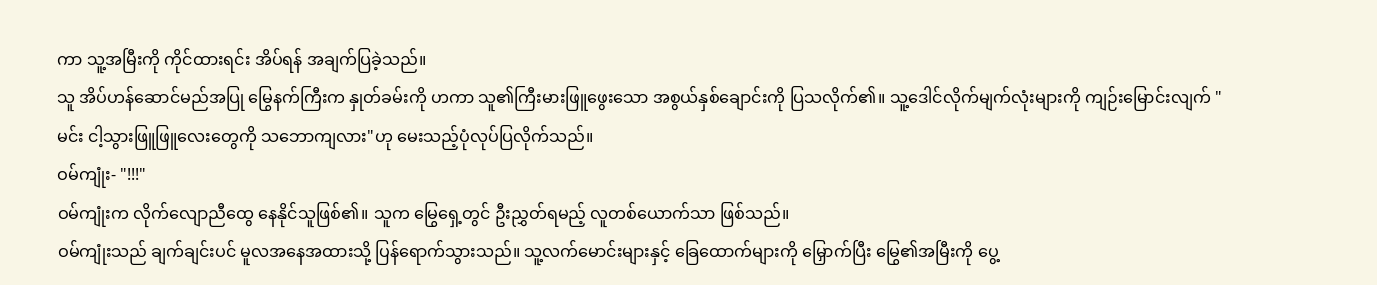ကာ သူ့အမြီးကို ကိုင်ထားရင်း အိပ်ရန် အချက်ပြခဲ့သည်။
သူ အိပ်ဟန်ဆောင်မည်အပြု မြွေနက်ကြီးက နှုတ်ခမ်းကို ဟကာ သူ၏ကြီးမားဖြူဖွေးသော အစွယ်နှစ်ချောင်းကို ပြသလိုက်၏။ သူ့ဒေါင်လိုက်မျက်လုံးများကို ကျဉ်းမြောင်းလျက် "မင်း ငါ့သွားဖြူဖြူလေးတွေကို သဘောကျလား"ဟု မေးသည့်ပုံလုပ်ပြလိုက်သည်။
ဝမ်ကျုံး- "!!!"
ဝမ်ကျုံးက လိုက်လျောညီထွေ နေနိုင်သူဖြစ်၏။ သူက မြွေရှေ့တွင် ဦးညွှတ်ရမည့် လူတစ်ယောက်သာ ဖြစ်သည်။
ဝမ်ကျုံးသည် ချက်ချင်းပင် မူလအနေအထားသို့ ပြန်ရောက်သွားသည်။ သူ့လက်မောင်းများနှင့် ခြေထောက်များကို မြှောက်ပြီး မြွေ၏အမြီးကို ပွေ့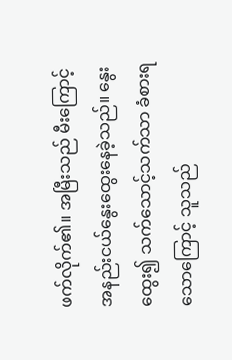ဖက်လိုက်၏။ အမြီးသည် မီးကြောင့် အနည်းငယ်နွေးထွေးနေခဲ့သည်။ နွေးထွေး၍ သက်သောင့်သက်သာ ခံစားရသောကြောင့် သူသည်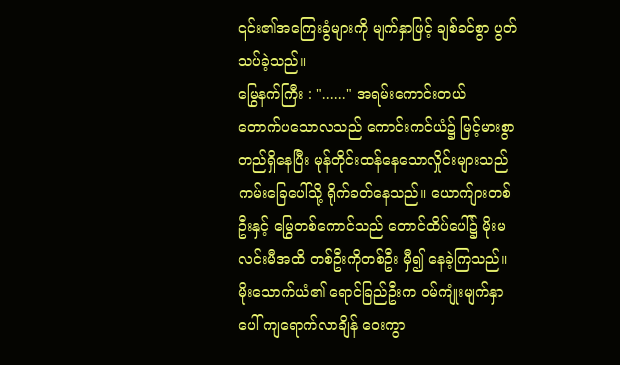၎င်း၏အကြေးခွံများကို မျက်နှာဖြင့် ချစ်ခင်စွာ ပွတ်သပ်ခဲ့သည်။
မြွေနက်ကြီး : "......" အရမ်းကောင်းတယ်
တောက်ပသောလသည် ကောင်းကင်ယံ၌ မြင့်မားစွာ တည်ရှိနေပြီး မုန်တိုင်းထန်နေသောလှိုင်းများသည် ကမ်းခြေပေါ်သို့ ရိုက်ခတ်နေသည်။ ယောက်ျားတစ်ဦးနှင့် မြွေတစ်ကောင်သည် တောင်ထိပ်ပေါ်၌ မိုးမလင်းမီအထိ တစ်ဦးကိုတစ်ဦး မှီ၍ နေခဲ့ကြသည်။
မိုးသောက်ယံ၏ ရောင်ခြည်ဦးက ဝမ်ကျုံးမျက်နှာပေါ် ကျရောက်လာချိန် ဝေးကွာ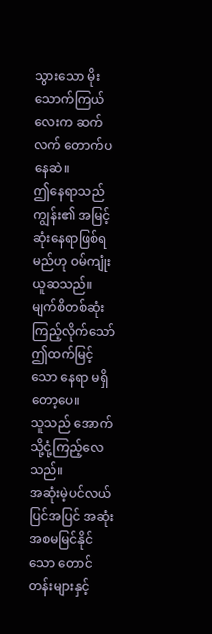သွားသော မိုးသောက်ကြယ်လေးက ဆက်လက် တောက်ပနေဆဲ။
ဤနေရာသည် ကျွန်း၏ အမြင့်ဆုံးနေရာဖြစ်ရမည်ဟု ဝမ်ကျုံး ယူဆသည်။ မျက်စိတစ်ဆုံး ကြည့်လိုက်သော် ဤထက်မြင့်သော နေရာ မရှိတော့ပေ။
သူသည် အောက်သို့ငုံ့ကြည့်လေသည်။
အဆုံးမဲ့ပင်လယ်ပြင်အပြင် အဆုံးအစမမြင်နိုင်သော တောင်တန်းများနှင့်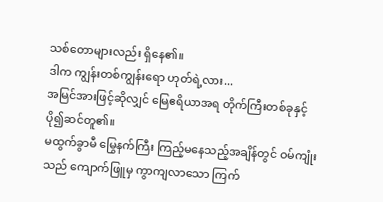သစ်တောများလည်း ရှိနေ၏။
ဒါက ကျွန်းတစ်ကျွန်းရော ဟုတ်ရဲ့လား...
အမြင်အားဖြင့်ဆိုလျှင် မြေဧရိယာအရ တိုက်ကြီးတစ်ခုနှင့် ပို၍ဆင်တူ၏။
မထွက်ခွာမီ မြွေနက်ကြီး ကြည့်မနေသည့်အချိန်တွင် ဝမ်ကျုံးသည် ကျောက်ဖြူမှ ကွာကျလာသော ကြက်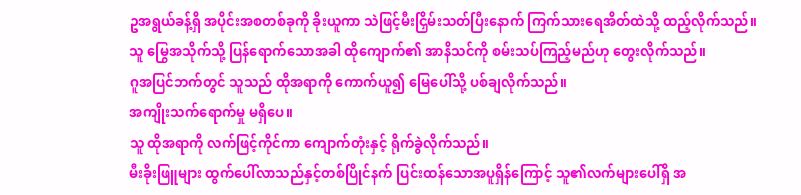ဥအရွယ်ခန့်ရှိ အပိုင်းအစတစ်ခုကို ခိုးယူကာ သဲဖြင့်မီးငြှိမ်းသတ်ပြီးနောက် ကြက်သားရေအိတ်ထဲသို့ ထည့်လိုက်သည်။
သူ မြွေအသိုက်သို့ ပြန်ရောက်သောအခါ ထိုကျောက်၏ အာနိသင်ကို စမ်းသပ်ကြည့်မည်ဟု တွေးလိုက်သည်။
ဂူအပြင်ဘက်တွင် သူသည် ထိုအရာကို ကောက်ယူ၍ မြေပေါ်သို့ ပစ်ချလိုက်သည်။
အကျိုးသက်ရောက်မှု မရှိပေ။
သူ ထိုအရာကို လက်ဖြင့်ကိုင်ကာ ကျောက်တုံးနှင့် ရိုက်ခွဲလိုက်သည်။
မီးခိုးဖြူများ ထွက်ပေါ်လာသည်နှင့်တစ်ပြိုင်နက် ပြင်းထန်သောအပူရှိန်ကြောင့် သူ၏လက်များပေါ်ရှိ အ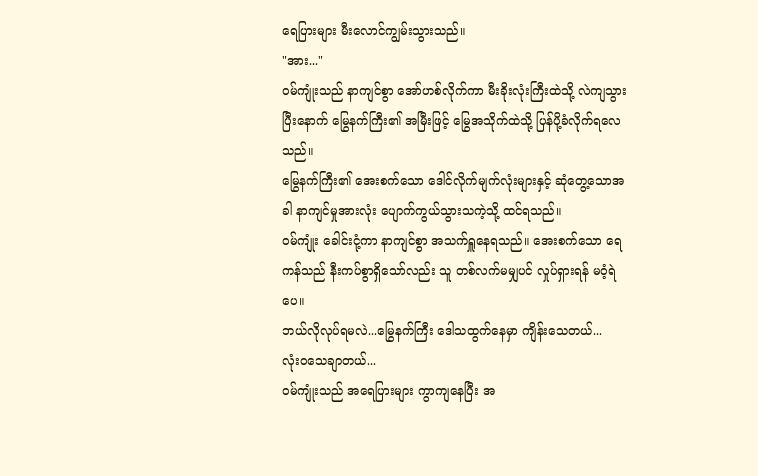ရေပြားများ မီးလောင်ကျွမ်းသွားသည်။
"အား..."
ဝမ်ကျုံးသည် နာကျင်စွာ အော်ဟစ်လိုက်ကာ မီးခိုးလုံးကြီးထဲသို့ လဲကျသွားပြီးနောက် မြွေနက်ကြီး၏ အမြီးဖြင့် မြွေအသိုက်ထဲသို့ ပြန်ပို့ခံလိုက်ရလေသည်။
မြွေနက်ကြီး၏ အေးစက်သော ဒေါင်လိုက်မျက်လုံးများနှင့် ဆုံတွေ့သောအခါ နာကျင်မှုအားလုံး ပျောက်ကွယ်သွားသကဲ့သို့ ထင်ရသည်။
ဝမ်ကျုံး ခေါင်းငုံ့ကာ နာကျင်စွာ အသက်ရှူနေရသည်။ အေးစက်သော ရေကန်သည် နီးကပ်စွာရှိသော်လည်း သူ တစ်လက်မမျှပင် လှုပ်ရှားရန် မဝံ့ရဲပေ။
ဘယ်လိုလုပ်ရမလဲ...မြွေနက်ကြီး ဒေါသထွက်နေမှာ ကျိန်းသေတယ်...
လုံးဝသေချာတယ်...
ဝမ်ကျုံးသည် အရေပြားများ ကွာကျနေပြီး အ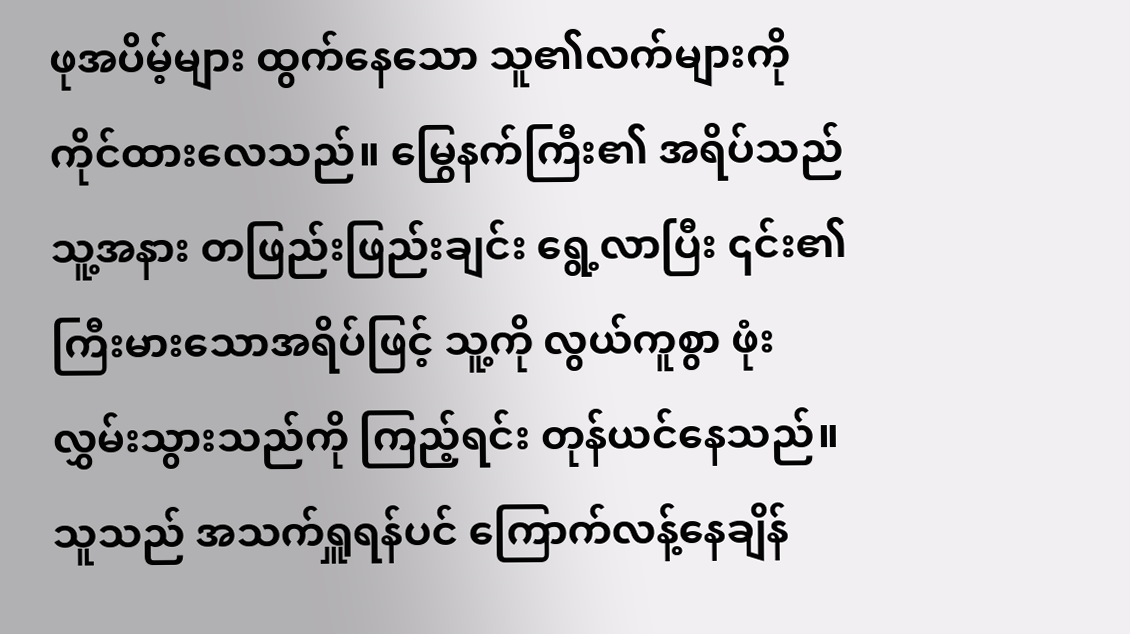ဖုအပိမ့်များ ထွက်နေသော သူ၏လက်များကို ကိုင်ထားလေသည်။ မြွေနက်ကြီး၏ အရိပ်သည် သူ့အနား တဖြည်းဖြည်းချင်း ရွေ့လာပြီး ၎င်း၏ကြီးမားသောအရိပ်ဖြင့် သူ့ကို လွယ်ကူစွာ ဖုံးလွှမ်းသွားသည်ကို ကြည့်ရင်း တုန်ယင်နေသည်။
သူသည် အသက်ရှူရန်ပင် ကြောက်လန့်နေချိန်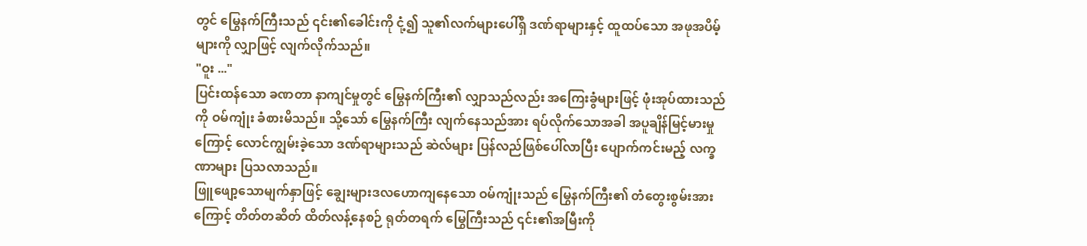တွင် မြွေနက်ကြီးသည် ၎င်း၏ခေါင်းကို ငုံ့၍ သူ၏လက်များပေါ်ရှိ ဒဏ်ရာများနှင့် ထူထပ်သော အဖုအပိမ့်များကို လျှာဖြင့် လျက်လိုက်သည်။
"ဝူး ..."
ပြင်းထန်သော ခဏတာ နာကျင်မှုတွင် မြွေနက်ကြီး၏ လျှာသည်လည်း အကြေးခွံများဖြင့် ဖုံးအုပ်ထားသည်ကို ဝမ်ကျုံး ခံစားမိသည်။ သို့သော် မြွေနက်ကြီး လျက်နေသည်အား ရပ်လိုက်သောအခါ အပူချိန်မြင့်မားမှုကြောင့် လောင်ကျွမ်းခဲ့သော ဒဏ်ရာများသည် ဆဲလ်များ ပြန်လည်ဖြစ်ပေါ်လာပြီး ပျောက်ကင်းမည့် လက္ခဏာများ ပြသလာသည်။
ဖြူဖျော့သောမျက်နှာဖြင့် ချွေးများဒလဟောကျနေသော ဝမ်ကျုံးသည် မြွေနက်ကြီး၏ တံတွေးစွမ်းအားကြောင့် တိတ်တဆိတ် ထိတ်လန့်နေစဉ် ရုတ်တရက် မြွေကြီးသည် ၎င်း၏အမြီးကို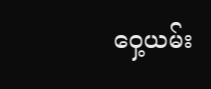ဝှေ့ယမ်း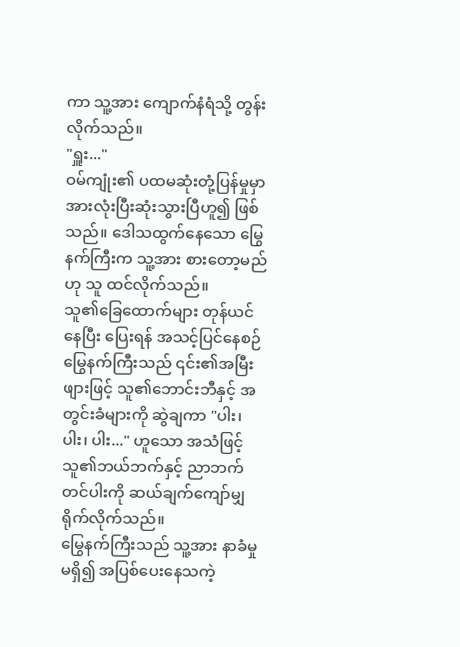ကာ သူ့အား ကျောက်နံရံသို့ တွန်းလိုက်သည်။
"ရှူး..."
ဝမ်ကျုံး၏ ပထမဆုံးတုံ့ပြန်မှုမှာ အားလုံးပြီးဆုံးသွားပြီဟူ၍ ဖြစ်သည်။ ဒေါသထွက်နေသော မြွေနက်ကြီးက သူ့အား စားတော့မည်ဟု သူ ထင်လိုက်သည်။
သူ၏ခြေထောက်များ တုန်ယင်နေပြီး ပြေးရန် အသင့်ပြင်နေစဉ် မြွေနက်ကြီးသည် ၎င်း၏အမြီးဖျားဖြင့် သူ၏ဘောင်းဘီနှင့် အတွင်းခံများကို ဆွဲချကာ "ပါး၊ ပါး၊ ပါး..." ဟူသော အသံဖြင့် သူ၏ဘယ်ဘက်နှင့် ညာဘက်တင်ပါးကို ဆယ်ချက်ကျော်မျှ ရိုက်လိုက်သည်။
မြွေနက်ကြီးသည် သူ့အား နာခံမှုမရှိ၍ အပြစ်ပေးနေသကဲ့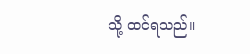သို့ ထင်ရသည်။